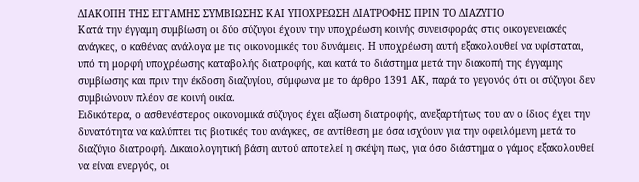ΔΙΑΚΟΠΗ ΤΗΣ ΕΓΓΑΜΗΣ ΣΥΜΒΙΩΣΗΣ ΚΑΙ ΥΠΟΧΡΕΩΣΗ ΔΙΑΤΡΟΦΗΣ ΠΡΙΝ ΤΟ ΔΙΑΖΥΓΙΟ
Κατά την έγγαμη συμβίωση οι δύο σύζυγοι έχουν την υποχρέωση κοινής συνεισφοράς στις οικογενειακές ανάγκες, ο καθένας ανάλογα με τις οικονομικές του δυνάμεις. Η υποχρέωση αυτή εξακολουθεί να υφίσταται, υπό τη μορφή υποχρέωσης καταβολής διατροφής, και κατά το διάστημα μετά την διακοπή της έγγαμης συμβίωσης και πριν την έκδοση διαζυγίου, σύμφωνα με το άρθρο 1391 ΑΚ, παρά το γεγονός ότι οι σύζυγοι δεν συμβιώνουν πλέον σε κοινή οικία.
Ειδικότερα, ο ασθενέστερος οικονομικά σύζυγος έχει αξίωση διατροφής, ανεξαρτήτως του αν ο ίδιος έχει την δυνατότητα να καλύπτει τις βιοτικές του ανάγκες, σε αντίθεση με όσα ισχύουν για την οφειλόμενη μετά το διαζύγιο διατροφή. Δικαιολογητική βάση αυτού αποτελεί η σκέψη πως, για όσο διάστημα ο γάμος εξακολουθεί να είναι ενεργός, οι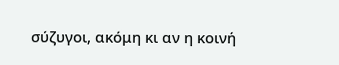σύζυγοι, ακόμη κι αν η κοινή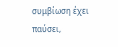συμβίωση έχει παύσει,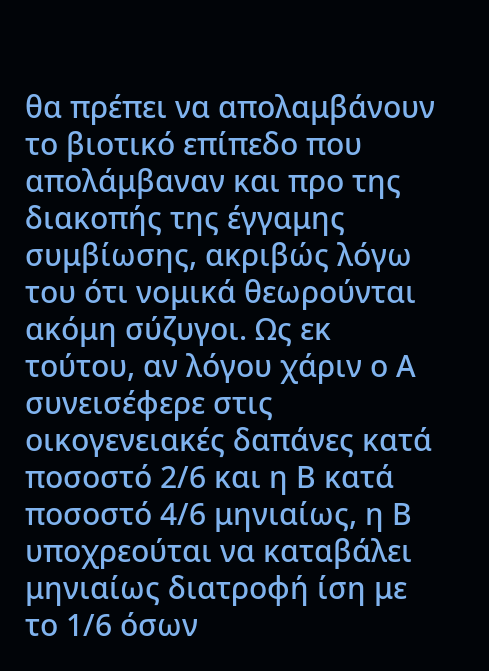θα πρέπει να απολαμβάνουν το βιοτικό επίπεδο που απολάμβαναν και προ της διακοπής της έγγαμης συμβίωσης, ακριβώς λόγω του ότι νομικά θεωρούνται ακόμη σύζυγοι. Ως εκ τούτου, αν λόγου χάριν ο Α συνεισέφερε στις οικογενειακές δαπάνες κατά ποσοστό 2/6 και η Β κατά ποσοστό 4/6 μηνιαίως, η Β υποχρεούται να καταβάλει μηνιαίως διατροφή ίση με το 1/6 όσων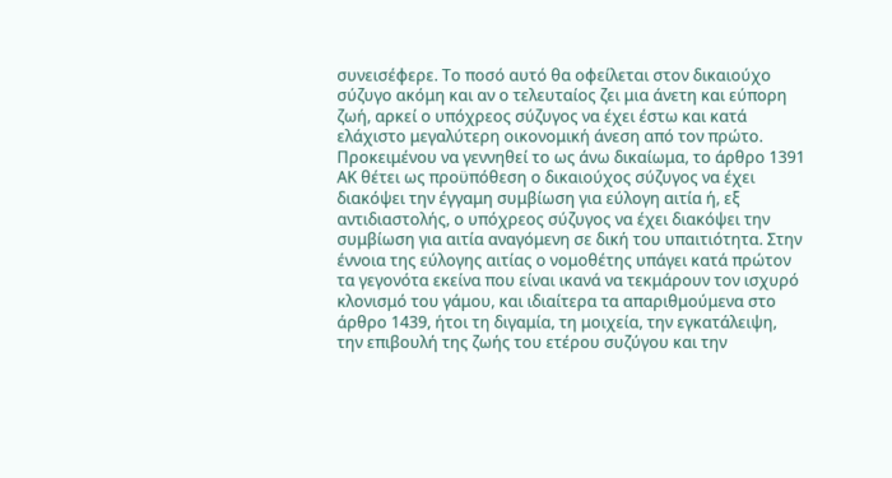συνεισέφερε. Το ποσό αυτό θα οφείλεται στον δικαιούχο σύζυγο ακόμη και αν ο τελευταίος ζει μια άνετη και εύπορη ζωή, αρκεί ο υπόχρεος σύζυγος να έχει έστω και κατά ελάχιστο μεγαλύτερη οικονομική άνεση από τον πρώτο.
Προκειμένου να γεννηθεί το ως άνω δικαίωμα, το άρθρο 1391 ΑΚ θέτει ως προϋπόθεση ο δικαιούχος σύζυγος να έχει διακόψει την έγγαμη συμβίωση για εύλογη αιτία ή, εξ αντιδιαστολής, ο υπόχρεος σύζυγος να έχει διακόψει την συμβίωση για αιτία αναγόμενη σε δική του υπαιτιότητα. Στην έννοια της εύλογης αιτίας ο νομοθέτης υπάγει κατά πρώτον τα γεγονότα εκείνα που είναι ικανά να τεκμάρουν τον ισχυρό κλονισμό του γάμου, και ιδιαίτερα τα απαριθμούμενα στο άρθρο 1439, ήτοι τη διγαμία, τη μοιχεία, την εγκατάλειψη, την επιβουλή της ζωής του ετέρου συζύγου και την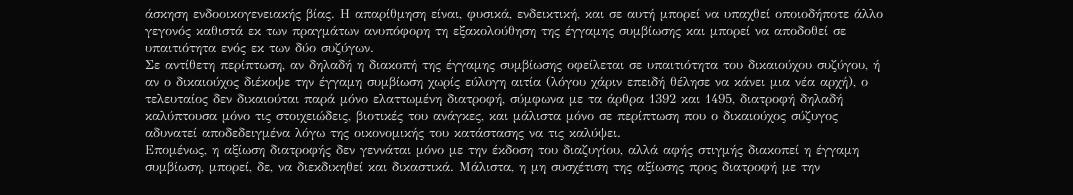άσκηση ενδοοικογενειακής βίας. Η απαρίθμηση είναι, φυσικά, ενδεικτική, και σε αυτή μπορεί να υπαχθεί οποιοδήποτε άλλο γεγονός καθιστά εκ των πραγμάτων ανυπόφορη τη εξακολούθηση της έγγαμης συμβίωσης και μπορεί να αποδοθεί σε υπαιτιότητα ενός εκ των δύο συζύγων.
Σε αντίθετη περίπτωση, αν δηλαδή η διακοπή της έγγαμης συμβίωσης οφείλεται σε υπαιτιότητα του δικαιούχου συζύγου, ή αν ο δικαιούχος διέκοψε την έγγαμη συμβίωση χωρίς εύλογη αιτία (λόγου χάριν επειδή θέλησε να κάνει μια νέα αρχή), ο τελευταίος δεν δικαιούται παρά μόνο ελαττωμένη διατροφή, σύμφωνα με τα άρθρα 1392 και 1495, διατροφή δηλαδή καλύπτουσα μόνο τις στοιχειώδεις, βιοτικές του ανάγκες, και μάλιστα μόνο σε περίπτωση που ο δικαιούχος σύζυγος αδυνατεί αποδεδειγμένα λόγω της οικονομικής του κατάστασης να τις καλύψει.
Επομένως, η αξίωση διατροφής δεν γεννάται μόνο με την έκδοση του διαζυγίου, αλλά αφής στιγμής διακοπεί η έγγαμη συμβίωση, μπορεί, δε, να διεκδικηθεί και δικαστικά. Μάλιστα, η μη συσχέτιση της αξίωσης προς διατροφή με την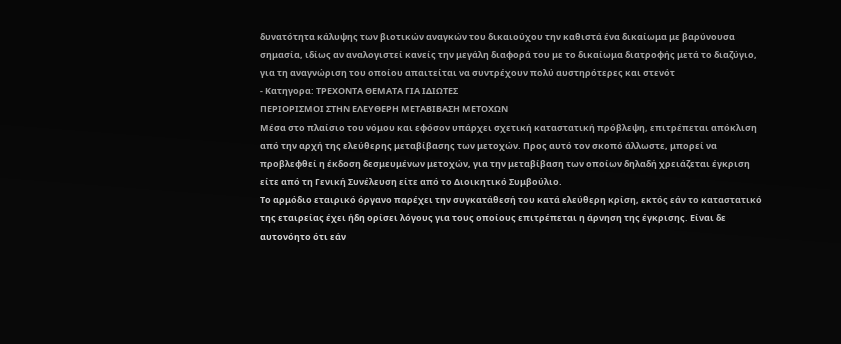δυνατότητα κάλυψης των βιοτικών αναγκών του δικαιούχου την καθιστά ένα δικαίωμα με βαρύνουσα σημασία, ιδίως αν αναλογιστεί κανείς την μεγάλη διαφορά του με το δικαίωμα διατροφής μετά το διαζύγιο, για τη αναγνώριση του οποίου απαιτείται να συντρέχουν πολύ αυστηρότερες και στενότ
- Κατηγορα: ΤΡΕΧΟΝΤΑ ΘΕΜΑΤΑ ΓΙΑ ΙΔΙΩΤΕΣ
ΠΕΡΙΟΡΙΣΜΟΙ ΣΤΗΝ ΕΛΕΥΘΕΡΗ ΜΕΤΑΒΙΒΑΣΗ ΜΕΤΟΧΩΝ
Μέσα στο πλαίσιο του νόμου και εφόσον υπάρχει σχετική καταστατική πρόβλεψη, επιτρέπεται απόκλιση από την αρχή της ελεύθερης μεταβίβασης των μετοχών. Προς αυτό τον σκοπό άλλωστε, μπορεί να προβλεφθεί η έκδοση δεσμευμένων μετοχών, για την μεταβίβαση των οποίων δηλαδή χρειάζεται έγκριση είτε από τη Γενική Συνέλευση είτε από το Διοικητικό Συμβούλιο.
Το αρμόδιο εταιρικό όργανο παρέχει την συγκατάθεσή του κατά ελεύθερη κρίση, εκτός εάν το καταστατικό της εταιρείας έχει ήδη ορίσει λόγους για τους οποίους επιτρέπεται η άρνηση της έγκρισης. Είναι δε αυτονόητο ότι εάν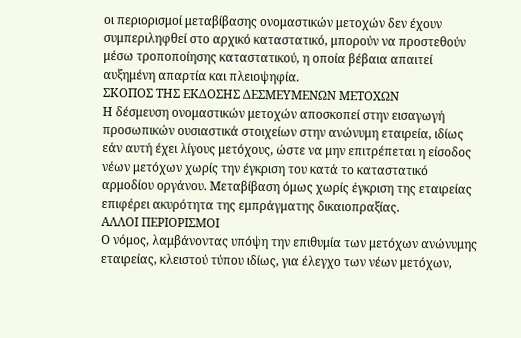οι περιορισμοί μεταβίβασης ονομαστικών μετοχών δεν έχουν συμπεριληφθεί στο αρχικό καταστατικό, μπορούν να προστεθούν μέσω τροποποίησης καταστατικού, η οποία βέβαια απαιτεί αυξημένη απαρτία και πλειοψηφία.
ΣΚΟΠΟΣ ΤΗΣ ΕΚΔΟΣΗΣ ΔΕΣΜΕΥΜΕΝΩΝ ΜΕΤΟΧΩΝ
Η δέσμευση ονομαστικών μετοχών αποσκοπεί στην εισαγωγή προσωπικών ουσιαστικά στοιχείων στην ανώνυμη εταιρεία, ιδίως εάν αυτή έχει λίγους μετόχους, ώστε να μην επιτρέπεται η είσοδος νέων μετόχων χωρίς την έγκριση του κατά το καταστατικό αρμοδίου οργάνου. Μεταβίβαση όμως χωρίς έγκριση της εταιρείας επιφέρει ακυρότητα της εμπράγματης δικαιοπραξίας.
ΑΛΛΟΙ ΠΕΡΙΟΡΙΣΜΟΙ
Ο νόμος, λαμβάνοντας υπόψη την επιθυμία των μετόχων ανώνυμης εταιρείας, κλειστού τύπου ιδίως, για έλεγχο των νέων μετόχων,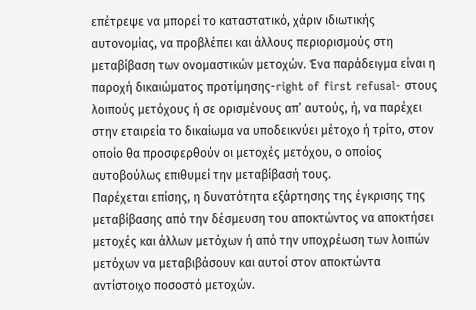επέτρεψε να μπορεί το καταστατικό, χάριν ιδιωτικής αυτονομίας, να προβλέπει και άλλους περιορισμούς στη μεταβίβαση των ονομαστικών μετοχών. Ένα παράδειγμα είναι η παροχή δικαιώματος προτίμησης-right of first refusal- στους λοιπούς μετόχους ή σε ορισμένους απ’ αυτούς, ή, να παρέχει στην εταιρεία το δικαίωμα να υποδεικνύει μέτοχο ή τρίτο, στον οποίο θα προσφερθούν οι μετοχές μετόχου, ο οποίος αυτοβούλως επιθυμεί την μεταβίβασή τους.
Παρέχεται επίσης, η δυνατότητα εξάρτησης της έγκρισης της μεταβίβασης από την δέσμευση του αποκτώντος να αποκτήσει μετοχές και άλλων μετόχων ή από την υποχρέωση των λοιπών μετόχων να μεταβιβάσουν και αυτοί στον αποκτώντα αντίστοιχο ποσοστό μετοχών.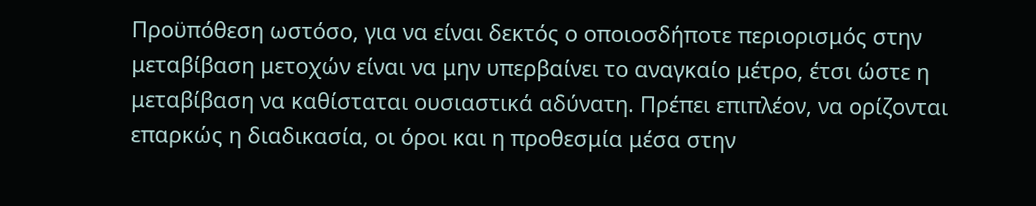Προϋπόθεση ωστόσο, για να είναι δεκτός ο οποιοσδήποτε περιορισμός στην μεταβίβαση μετοχών είναι να μην υπερβαίνει το αναγκαίο μέτρο, έτσι ώστε η μεταβίβαση να καθίσταται ουσιαστικά αδύνατη. Πρέπει επιπλέον, να ορίζονται επαρκώς η διαδικασία, οι όροι και η προθεσμία μέσα στην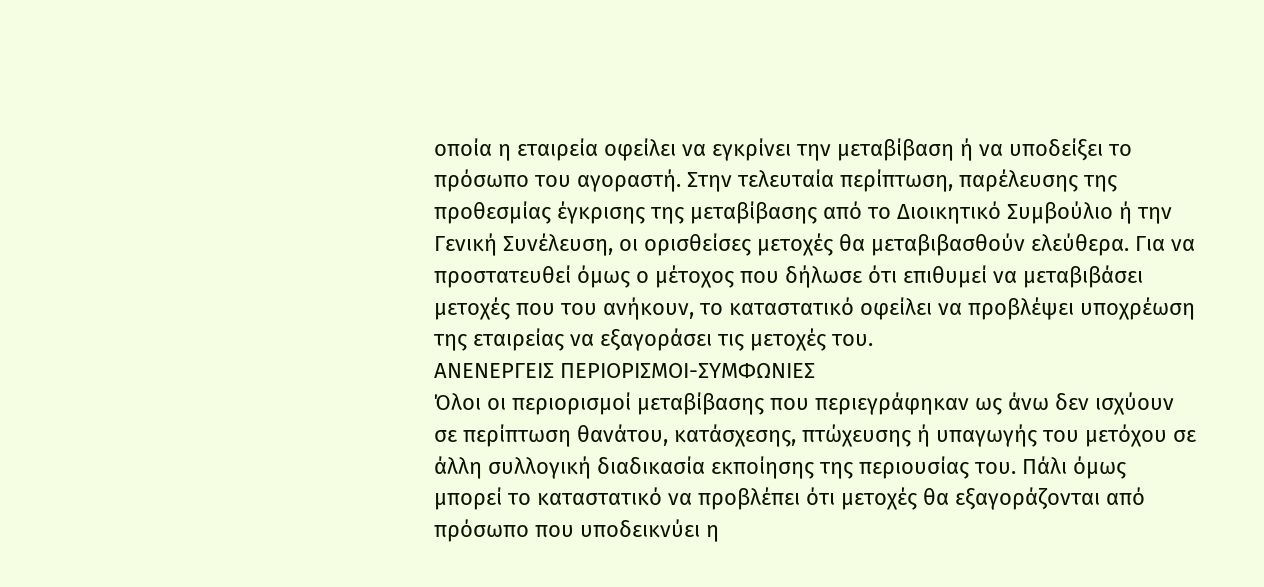οποία η εταιρεία οφείλει να εγκρίνει την μεταβίβαση ή να υποδείξει το πρόσωπο του αγοραστή. Στην τελευταία περίπτωση, παρέλευσης της προθεσμίας έγκρισης της μεταβίβασης από το Διοικητικό Συμβούλιο ή την Γενική Συνέλευση, οι ορισθείσες μετοχές θα μεταβιβασθούν ελεύθερα. Για να προστατευθεί όμως ο μέτοχος που δήλωσε ότι επιθυμεί να μεταβιβάσει μετοχές που του ανήκουν, το καταστατικό οφείλει να προβλέψει υποχρέωση της εταιρείας να εξαγοράσει τις μετοχές του.
ΑΝΕΝΕΡΓΕΙΣ ΠΕΡΙΟΡΙΣΜΟΙ-ΣΥΜΦΩΝΙΕΣ
Όλοι οι περιορισμοί μεταβίβασης που περιεγράφηκαν ως άνω δεν ισχύουν σε περίπτωση θανάτου, κατάσχεσης, πτώχευσης ή υπαγωγής του μετόχου σε άλλη συλλογική διαδικασία εκποίησης της περιουσίας του. Πάλι όμως μπορεί το καταστατικό να προβλέπει ότι μετοχές θα εξαγοράζονται από πρόσωπο που υποδεικνύει η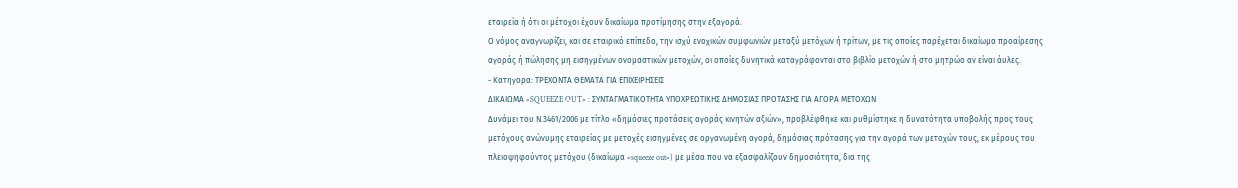εταιρεία ή ότι οι μέτοχοι έχουν δικαίωμα προτίμησης στην εξαγορά.
Ο νόμος αναγνωρίζει, και σε εταιρικό επίπεδο, την ισχύ ενοχικών συμφωνιών μεταξύ μετόχων ή τρίτων, με τις οποίες παρέχεται δικαίωμα προαίρεσης αγοράς ή πώλησης μη εισηγμένων ονομαστικών μετοχών, οι οποίες δυνητικά καταγράφονται στο βιβλίο μετοχών ή στο μητρώο αν είναι άυλες.
- Κατηγορα: ΤΡΕΧΟΝΤΑ ΘΕΜΑΤΑ ΓΙΑ ΕΠΙΧΕΙΡΗΣΕΙΣ
ΔΙΚΑΙΩΜΑ «SQUEEZE OUT» : ΣΥΝΤΑΓΜΑΤΙΚΟΤΗΤΑ ΥΠΟΧΡΕΩΤΙΚΗΣ ΔΗΜΟΣΙΑΣ ΠΡΟΤΑΣΗΣ ΓΙΑ ΑΓΟΡΑ ΜΕΤΟΧΩΝ
Δυνάμει του Ν.3461/2006 με τίτλο «δημόσιες προτάσεις αγοράς κινητών αξιών», προβλέφθηκε και ρυθμίστηκε η δυνατότητα υποβολής προς τους μετόχους ανώνυμης εταιρείας με μετοχές εισηγμένες σε οργανωμένη αγορά, δημόσιας πρότασης για την αγορά των μετοχών τους, εκ μέρους του πλειοψηφούντος μετόχου (δικαίωμα «squeeze out») με μέσα που να εξασφαλίζουν δημοσιότητα, δια της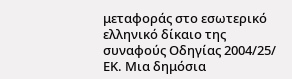μεταφοράς στο εσωτερικό ελληνικό δίκαιο της συναφούς Οδηγίας 2004/25/ ΕΚ. Μια δημόσια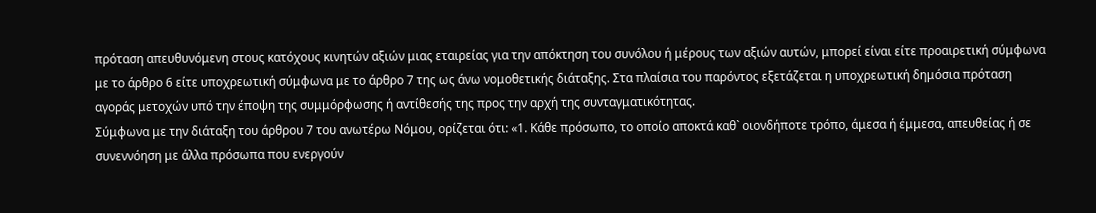πρόταση απευθυνόμενη στους κατόχους κινητών αξιών μιας εταιρείας για την απόκτηση του συνόλου ή μέρους των αξιών αυτών, μπορεί είναι είτε προαιρετική σύμφωνα με το άρθρο 6 είτε υποχρεωτική σύμφωνα με το άρθρο 7 της ως άνω νομοθετικής διάταξης. Στα πλαίσια του παρόντος εξετάζεται η υποχρεωτική δημόσια πρόταση αγοράς μετοχών υπό την έποψη της συμμόρφωσης ή αντίθεσής της προς την αρχή της συνταγματικότητας.
Σύμφωνα με την διάταξη του άρθρου 7 του ανωτέρω Νόμου, ορίζεται ότι: «1. Κάθε πρόσωπο, το οποίο αποκτά καθ` οιονδήποτε τρόπο, άμεσα ή έμμεσα, απευθείας ή σε συνεννόηση με άλλα πρόσωπα που ενεργούν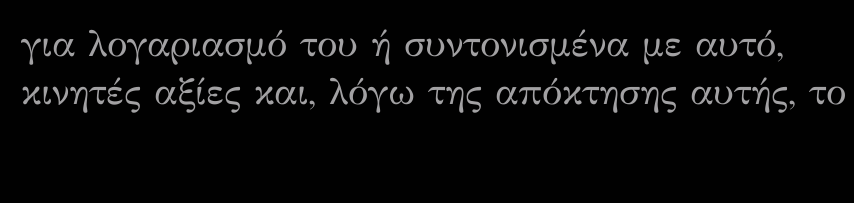για λογαριασμό του ή συντονισμένα με αυτό, κινητές αξίες και, λόγω της απόκτησης αυτής, το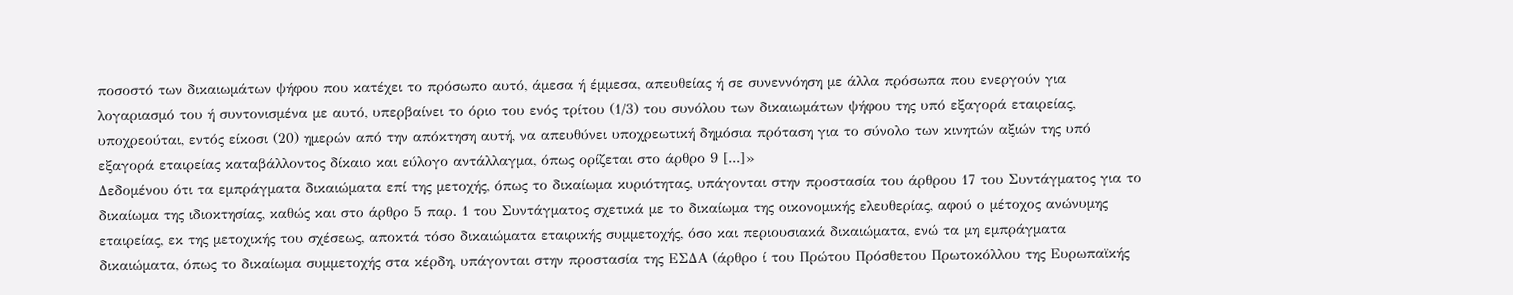ποσοστό των δικαιωμάτων ψήφου που κατέχει το πρόσωπο αυτό, άμεσα ή έμμεσα, απευθείας ή σε συνεννόηση με άλλα πρόσωπα που ενεργούν για λογαριασμό του ή συντονισμένα με αυτό, υπερβαίνει το όριο του ενός τρίτου (1/3) του συνόλου των δικαιωμάτων ψήφου της υπό εξαγορά εταιρείας, υποχρεούται, εντός είκοσι (20) ημερών από την απόκτηση αυτή, να απευθύνει υποχρεωτική δημόσια πρόταση για το σύνολο των κινητών αξιών της υπό εξαγορά εταιρείας καταβάλλοντος δίκαιο και εύλογο αντάλλαγμα, όπως ορίζεται στο άρθρο 9 [...]»
Δεδομένου ότι τα εμπράγματα δικαιώματα επί της μετοχής, όπως το δικαίωμα κυριότητας, υπάγονται στην προστασία του άρθρου 17 του Συντάγματος για το δικαίωμα της ιδιοκτησίας, καθώς και στο άρθρο 5 παρ. 1 του Συντάγματος σχετικά με το δικαίωμα της οικονομικής ελευθερίας, αφού ο μέτοχος ανώνυμης εταιρείας, εκ της μετοχικής του σχέσεως, αποκτά τόσο δικαιώματα εταιρικής συμμετοχής, όσο και περιουσιακά δικαιώματα, ενώ τα μη εμπράγματα δικαιώματα, όπως το δικαίωμα συμμετοχής στα κέρδη, υπάγονται στην προστασία της ΕΣΔΑ (άρθρο ί του Πρώτου Πρόσθετου Πρωτοκόλλου της Ευρωπαϊκής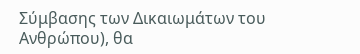Σύμβασης των Δικαιωμάτων του Ανθρώπου), θα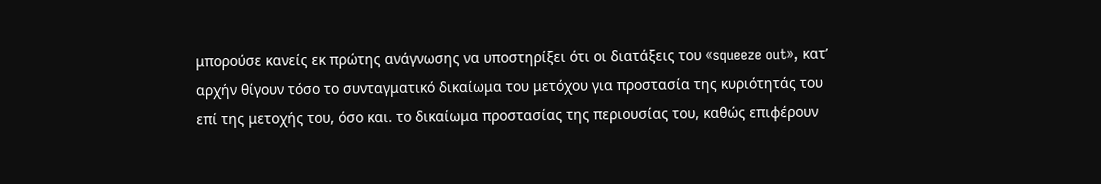μπορούσε κανείς εκ πρώτης ανάγνωσης να υποστηρίξει ότι οι διατάξεις του «squeeze out», κατ’ αρχήν θίγουν τόσο το συνταγματικό δικαίωμα του μετόχου για προστασία της κυριότητάς του επί της μετοχής του, όσο και. το δικαίωμα προστασίας της περιουσίας του, καθώς επιφέρουν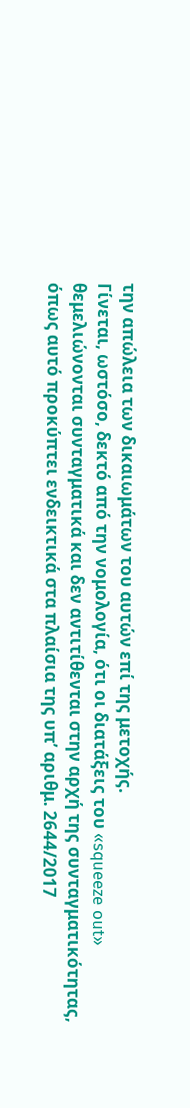την απώλεια των δικαιωμάτων του αυτών επί της μετοχής.
Γίνεται, ωστόσο, δεκτό από την νομολογία, ότι οι διατάξεις του «squeeze out» θεμελιώνονται συνταγματικά και δεν αντιτίθενται στην αρχή της συνταγματικότητας, όπως αυτό προκύπτει ενδεικτικά στα πλαίσια της υπ’ αριθμ. 2644/2017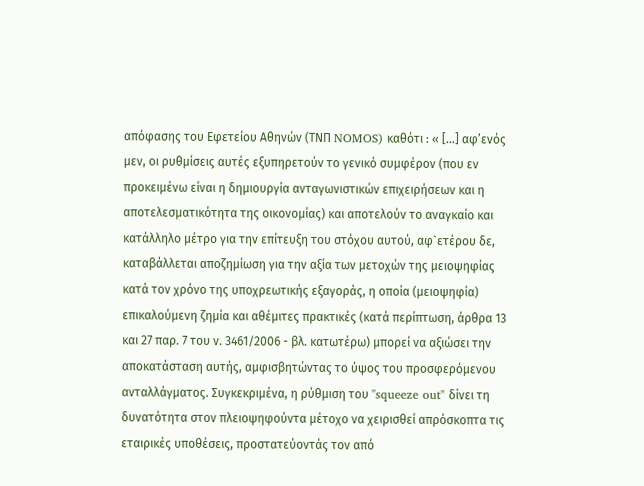απόφασης του Εφετείου Αθηνών (ΤΝΠ NOMOS) καθότι : « […] αφ’ενός μεν, οι ρυθμίσεις αυτές εξυπηρετούν το γενικό συμφέρον (που εν προκειμένω είναι η δημιουργία ανταγωνιστικών επιχειρήσεων και η αποτελεσματικότητα της οικονομίας) και αποτελούν το αναγκαίο και κατάλληλο μέτρο για την επίτευξη του στόχου αυτού, αφ`ετέρου δε, καταβάλλεται αποζημίωση για την αξία των μετοχών της μειοψηφίας κατά τον χρόνο της υποχρεωτικής εξαγοράς, η οποία (μειοψηφία) επικαλούμενη ζημία και αθέμιτες πρακτικές (κατά περίπτωση, άρθρα 13 και 27 παρ. 7 του ν. 3461/2006 - βλ. κατωτέρω) μπορεί να αξιώσει την αποκατάσταση αυτής, αμφισβητώντας το ύψος του προσφερόμενου ανταλλάγματος. Συγκεκριμένα, η ρύθμιση του "squeeze out" δίνει τη δυνατότητα στον πλειοψηφούντα μέτοχο να χειρισθεί απρόσκοπτα τις εταιρικές υποθέσεις, προστατεύοντάς τον από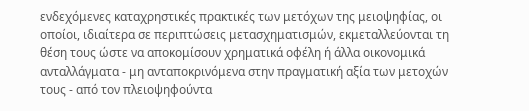ενδεχόμενες καταχρηστικές πρακτικές των μετόχων της μειοψηφίας, οι οποίοι, ιδιαίτερα σε περιπτώσεις μετασχηματισμών, εκμεταλλεύονται τη θέση τους ώστε να αποκομίσουν χρηματικά οφέλη ή άλλα οικονομικά ανταλλάγματα - μη ανταποκρινόμενα στην πραγματική αξία των μετοχών τους - από τον πλειοψηφούντα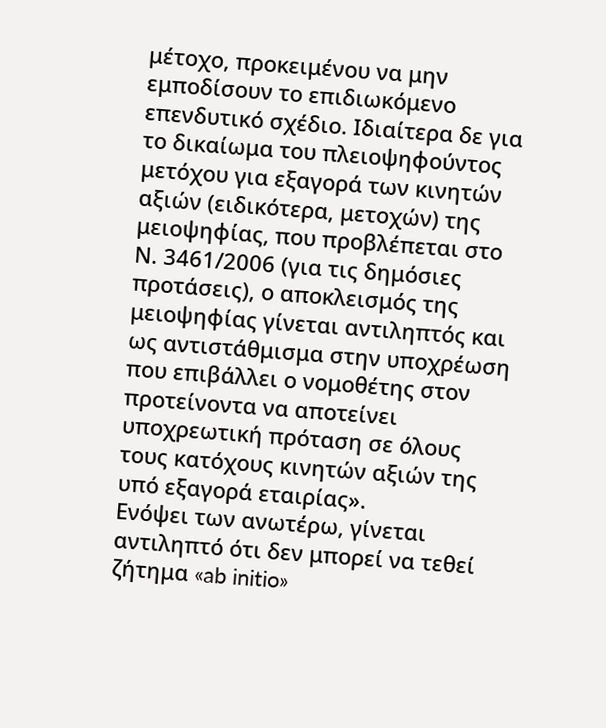μέτοχο, προκειμένου να μην εμποδίσουν το επιδιωκόμενο επενδυτικό σχέδιο. Ιδιαίτερα δε για το δικαίωμα του πλειοψηφούντος μετόχου για εξαγορά των κινητών αξιών (ειδικότερα, μετοχών) της μειοψηφίας, που προβλέπεται στο Ν. 3461/2006 (για τις δημόσιες προτάσεις), ο αποκλεισμός της μειοψηφίας γίνεται αντιληπτός και ως αντιστάθμισμα στην υποχρέωση που επιβάλλει ο νομοθέτης στον προτείνοντα να αποτείνει υποχρεωτική πρόταση σε όλους τους κατόχους κινητών αξιών της υπό εξαγορά εταιρίας».
Ενόψει των ανωτέρω, γίνεται αντιληπτό ότι δεν μπορεί να τεθεί ζήτημα «ab initio»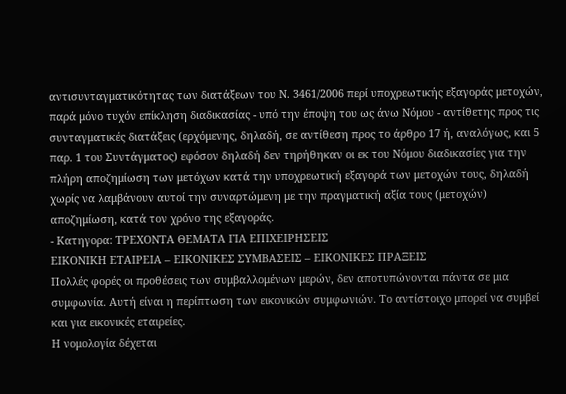αντισυνταγματικότητας των διατάξεων του Ν. 3461/2006 περί υποχρεωτικής εξαγοράς μετοχών, παρά μόνο τυχόν επίκληση διαδικασίας - υπό την έποψη του ως άνω Νόμου - αντίθετης προς τις συνταγματικές διατάξεις (ερχόμενης, δηλαδή, σε αντίθεση προς το άρθρο 17 ή, αναλόγως, και 5 παρ. 1 του Συντάγματος) εφόσον δηλαδή δεν τηρήθηκαν οι εκ του Νόμου διαδικασίες για την πλήρη αποζημίωση των μετόχων κατά την υποχρεωτική εξαγορά των μετοχών τους, δηλαδή χωρίς να λαμβάνουν αυτοί την συναρτώμενη με την πραγματική αξία τους (μετοχών) αποζημίωση, κατά τον χρόνο της εξαγοράς.
- Κατηγορα: ΤΡΕΧΟΝΤΑ ΘΕΜΑΤΑ ΓΙΑ ΕΠΙΧΕΙΡΗΣΕΙΣ
ΕΙΚΟΝΙΚΗ ΕΤΑΙΡΕΙΑ – ΕΙΚΟΝΙΚΕΣ ΣΥΜΒΑΣΕΙΣ – ΕΙΚΟΝΙΚΕΣ ΠΡΑΞΕΙΣ
Πολλές φορές οι προθέσεις των συμβαλλομένων μερών, δεν αποτυπώνονται πάντα σε μια συμφωνία. Αυτή είναι η περίπτωση των εικονικών συμφωνιών. Το αντίστοιχο μπορεί να συμβεί και για εικονικές εταιρείες.
Η νομολογία δέχεται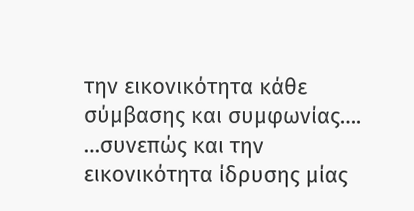την εικονικότητα κάθε σύμβασης και συμφωνίας….
…συνεπώς και την εικονικότητα ίδρυσης μίας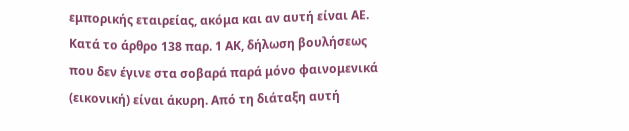εμπορικής εταιρείας, ακόμα και αν αυτή είναι ΑΕ.
Κατά το άρθρο 138 παρ. 1 ΑΚ, δήλωση βουλήσεως που δεν έγινε στα σοβαρά παρά μόνο φαινομενικά (εικονική) είναι άκυρη. Από τη διάταξη αυτή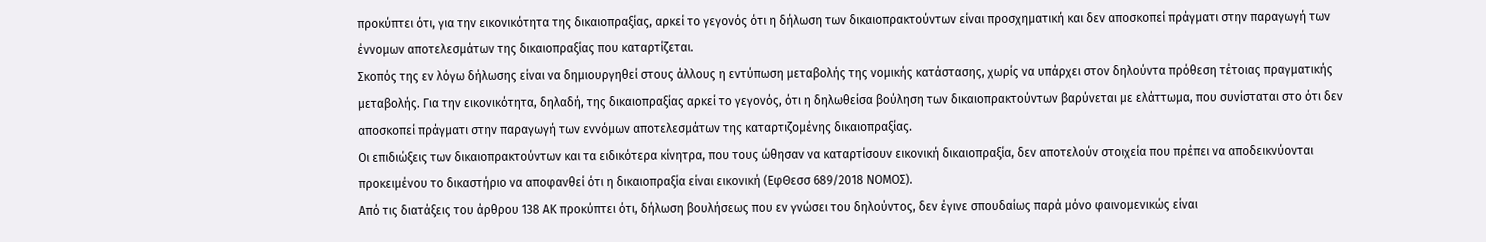προκύπτει ότι, για την εικονικότητα της δικαιοπραξίας, αρκεί το γεγονός ότι η δήλωση των δικαιοπρακτούντων είναι προσχηματική και δεν αποσκοπεί πράγματι στην παραγωγή των έννομων αποτελεσμάτων της δικαιοπραξίας που καταρτίζεται.
Σκοπός της εν λόγω δήλωσης είναι να δημιουργηθεί στους άλλους η εντύπωση μεταβολής της νομικής κατάστασης, χωρίς να υπάρχει στον δηλούντα πρόθεση τέτοιας πραγματικής μεταβολής. Για την εικονικότητα, δηλαδή, της δικαιοπραξίας αρκεί το γεγονός, ότι η δηλωθείσα βούληση των δικαιοπρακτούντων βαρύνεται με ελάττωμα, που συνίσταται στο ότι δεν αποσκοπεί πράγματι στην παραγωγή των εννόμων αποτελεσμάτων της καταρτιζομένης δικαιοπραξίας.
Οι επιδιώξεις των δικαιοπρακτούντων και τα ειδικότερα κίνητρα, που τους ώθησαν να καταρτίσουν εικονική δικαιοπραξία, δεν αποτελούν στοιχεία που πρέπει να αποδεικνύονται προκειμένου το δικαστήριο να αποφανθεί ότι η δικαιοπραξία είναι εικονική (ΕφΘεσσ 689/2018 ΝΟΜΟΣ).
Από τις διατάξεις του άρθρου 138 ΑΚ προκύπτει ότι, δήλωση βουλήσεως που εν γνώσει του δηλούντος, δεν έγινε σπουδαίως παρά μόνο φαινομενικώς είναι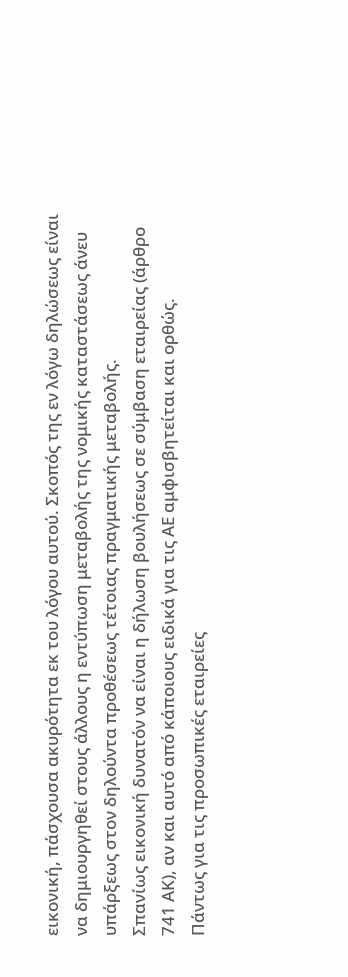εικονική, πάσχουσα ακυρότητα εκ του λόγου αυτού. Σκοπός της εν λόγω δηλώσεως είναι να δημιουργηθεί στους άλλους η εντύπωση μεταβολής της νομικής καταστάσεως άνευ υπάρξεως στον δηλούντα προθέσεως τέτοιας πραγματικής μεταβολής.
Σπανίως εικονική δυνατόν να είναι η δήλωση βουλήσεως σε σύμβαση εταιρείας (άρθρο 741 ΑΚ), αν και αυτό από κάποιους ειδικά για τις ΑΕ αμφισβητείται και ορθώς.
Πάντως για τις προσωπικές εταιρείες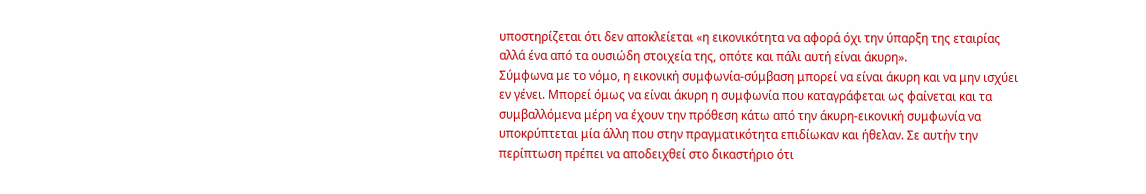υποστηρίζεται ότι δεν αποκλείεται «η εικονικότητα να αφορά όχι την ύπαρξη της εταιρίας αλλά ένα από τα ουσιώδη στοιχεία της, οπότε και πάλι αυτή είναι άκυρη».
Σύμφωνα με το νόμο, η εικονική συμφωνία-σύμβαση μπορεί να είναι άκυρη και να μην ισχύει εν γένει. Μπορεί όμως να είναι άκυρη η συμφωνία που καταγράφεται ως φαίνεται και τα συμβαλλόμενα μέρη να έχουν την πρόθεση κάτω από την άκυρη-εικονική συμφωνία να υποκρύπτεται μία άλλη που στην πραγματικότητα επιδίωκαν και ήθελαν. Σε αυτήν την περίπτωση πρέπει να αποδειχθεί στο δικαστήριο ότι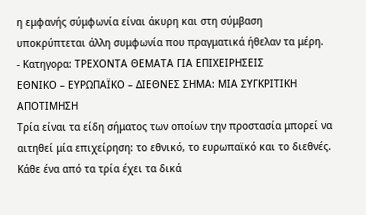η εμφανής σύμφωνία είναι άκυρη και στη σύμβαση υποκρύπτεται άλλη συμφωνία που πραγματικά ήθελαν τα μέρη.
- Κατηγορα: ΤΡΕΧΟΝΤΑ ΘΕΜΑΤΑ ΓΙΑ ΕΠΙΧΕΙΡΗΣΕΙΣ
ΕΘΝΙΚΟ – ΕΥΡΩΠΑΪΚΟ – ΔΙΕΘΝΕΣ ΣΗΜΑ: ΜΙΑ ΣΥΓΚΡΙΤΙΚΗ ΑΠΟΤΙΜΗΣΗ
Τρία είναι τα είδη σήματος των οποίων την προστασία μπορεί να αιτηθεί μία επιχείρηση: το εθνικό, το ευρωπαϊκό και το διεθνές. Κάθε ένα από τα τρία έχει τα δικά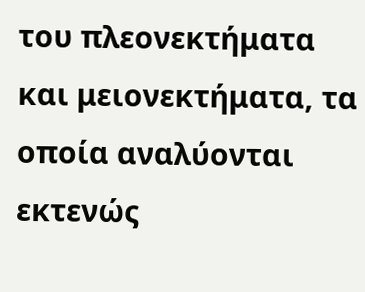του πλεονεκτήματα και μειονεκτήματα, τα οποία αναλύονται εκτενώς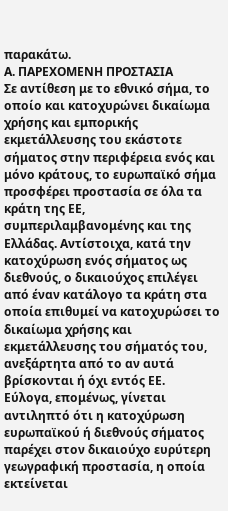παρακάτω.
Α. ΠΑΡΕΧΟΜΕΝΗ ΠΡΟΣΤΑΣΙΑ
Σε αντίθεση με το εθνικό σήμα, το οποίο και κατοχυρώνει δικαίωμα χρήσης και εμπορικής εκμετάλλευσης του εκάστοτε σήματος στην περιφέρεια ενός και μόνο κράτους, το ευρωπαϊκό σήμα προσφέρει προστασία σε όλα τα κράτη της ΕΕ, συμπεριλαμβανομένης και της Ελλάδας. Αντίστοιχα, κατά την κατοχύρωση ενός σήματος ως διεθνούς, ο δικαιούχος επιλέγει από έναν κατάλογο τα κράτη στα οποία επιθυμεί να κατοχυρώσει το δικαίωμα χρήσης και εκμετάλλευσης του σήματός του, ανεξάρτητα από το αν αυτά βρίσκονται ή όχι εντός ΕΕ.
Εύλογα, επομένως, γίνεται αντιληπτό ότι η κατοχύρωση ευρωπαϊκού ή διεθνούς σήματος παρέχει στον δικαιούχο ευρύτερη γεωγραφική προστασία, η οποία εκτείνεται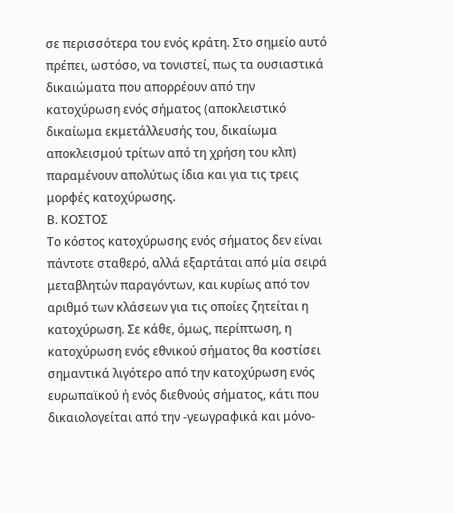σε περισσότερα του ενός κράτη. Στο σημείο αυτό πρέπει, ωστόσο, να τονιστεί, πως τα ουσιαστικά δικαιώματα που απορρέουν από την κατοχύρωση ενός σήματος (αποκλειστικό δικαίωμα εκμετάλλευσής του, δικαίωμα αποκλεισμού τρίτων από τη χρήση του κλπ) παραμένουν απολύτως ίδια και για τις τρεις μορφές κατοχύρωσης.
Β. ΚΟΣΤΟΣ
Το κόστος κατοχύρωσης ενός σήματος δεν είναι πάντοτε σταθερό, αλλά εξαρτάται από μία σειρά μεταβλητών παραγόντων, και κυρίως από τον αριθμό των κλάσεων για τις οποίες ζητείται η κατοχύρωση. Σε κάθε, όμως, περίπτωση, η κατοχύρωση ενός εθνικού σήματος θα κοστίσει σημαντικά λιγότερο από την κατοχύρωση ενός ευρωπαϊκού ή ενός διεθνούς σήματος, κάτι που δικαιολογείται από την -γεωγραφικά και μόνο-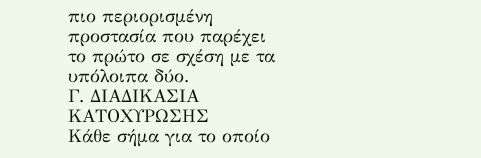πιο περιορισμένη προστασία που παρέχει το πρώτο σε σχέση με τα υπόλοιπα δύο.
Γ. ΔΙΑΔΙΚΑΣΙΑ ΚΑΤΟΧΥΡΩΣΗΣ
Κάθε σήμα για το οποίο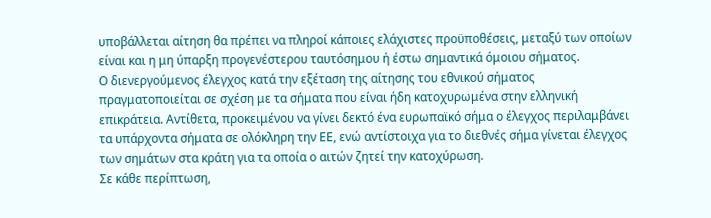υποβάλλεται αίτηση θα πρέπει να πληροί κάποιες ελάχιστες προϋποθέσεις, μεταξύ των οποίων είναι και η μη ύπαρξη προγενέστερου ταυτόσημου ή έστω σημαντικά όμοιου σήματος.
Ο διενεργούμενος έλεγχος κατά την εξέταση της αίτησης του εθνικού σήματος πραγματοποιείται σε σχέση με τα σήματα που είναι ήδη κατοχυρωμένα στην ελληνική επικράτεια. Αντίθετα, προκειμένου να γίνει δεκτό ένα ευρωπαϊκό σήμα ο έλεγχος περιλαμβάνει τα υπάρχοντα σήματα σε ολόκληρη την ΕΕ, ενώ αντίστοιχα για το διεθνές σήμα γίνεται έλεγχος των σημάτων στα κράτη για τα οποία ο αιτών ζητεί την κατοχύρωση.
Σε κάθε περίπτωση,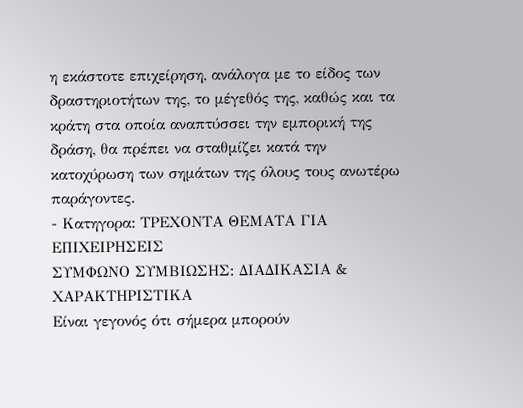η εκάστοτε επιχείρηση, ανάλογα με το είδος των δραστηριοτήτων της, το μέγεθός της, καθώς και τα κράτη στα οποία αναπτύσσει την εμπορική της δράση, θα πρέπει να σταθμίζει κατά την κατοχύρωση των σημάτων της όλους τους ανωτέρω παράγοντες.
- Κατηγορα: ΤΡΕΧΟΝΤΑ ΘΕΜΑΤΑ ΓΙΑ ΕΠΙΧΕΙΡΗΣΕΙΣ
ΣΥΜΦΩΝΟ ΣΥΜΒΙΩΣΗΣ: ΔΙΑΔΙΚΑΣΙΑ & ΧΑΡΑΚΤΗΡΙΣΤΙΚΑ
Είναι γεγονός ότι σήμερα μπορούν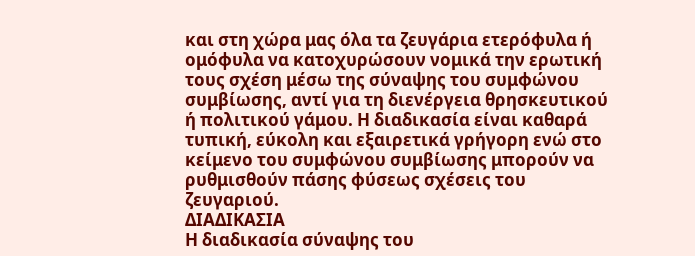και στη χώρα μας όλα τα ζευγάρια ετερόφυλα ή ομόφυλα να κατοχυρώσουν νομικά την ερωτική τους σχέση μέσω της σύναψης του συμφώνου συμβίωσης, αντί για τη διενέργεια θρησκευτικού ή πολιτικού γάμου. Η διαδικασία είναι καθαρά τυπική, εύκολη και εξαιρετικά γρήγορη ενώ στο κείμενο του συμφώνου συμβίωσης μπορούν να ρυθμισθούν πάσης φύσεως σχέσεις του ζευγαριού.
ΔΙΑΔΙΚΑΣΙΑ
Η διαδικασία σύναψης του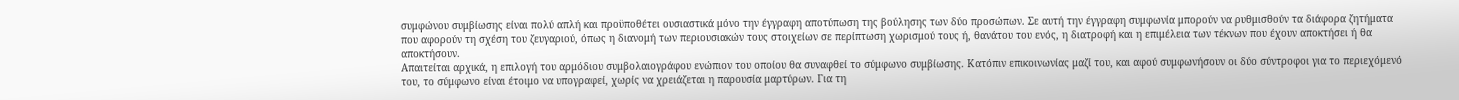συμφώνου συμβίωσης είναι πολύ απλή και προϋποθέτει ουσιαστικά μόνο την έγγραφη αποτύπωση της βούλησης των δύο προσώπων. Σε αυτή την έγγραφη συμφωνία μπορούν να ρυθμισθούν τα διάφορα ζητήματα που αφορούν τη σχέση του ζευγαριού, όπως η διανομή των περιουσιακών τους στοιχείων σε περίπτωση χωρισμού τους ή, θανάτου του ενός, η διατροφή και η επιμέλεια των τέκνων που έχουν αποκτήσει ή θα αποκτήσουν.
Απαιτείται αρχικά, η επιλογή του αρμόδιου συμβολαιογράφου ενώπιον του οποίου θα συναφθεί το σύμφωνο συμβίωσης. Κατόπιν επικοινωνίας μαζί του, και αφού συμφωνήσουν οι δύο σύντροφοι για το περιεχόμενό του, το σύμφωνο είναι έτοιμο να υπογραφεί, χωρίς να χρειάζεται η παρουσία μαρτύρων. Για τη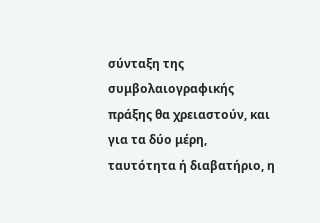σύνταξη της συμβολαιογραφικής πράξης θα χρειαστούν, και για τα δύο μέρη, ταυτότητα ή διαβατήριο, η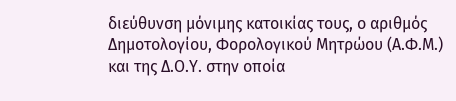διεύθυνση μόνιμης κατοικίας τους, ο αριθμός Δημοτολογίου, Φορολογικού Μητρώου (Α.Φ.Μ.) και της Δ.Ο.Υ. στην οποία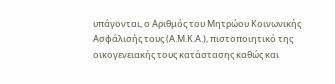υπάγονται, ο Αριθμός του Μητρώου Κοινωνικής Ασφάλισής τους (Α.Μ.Κ.Α.), πιστοποιητικό της οικογενειακής τους κατάστασης καθώς και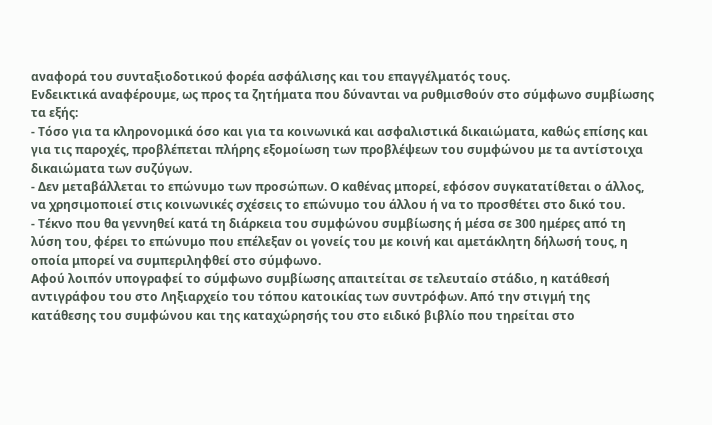αναφορά του συνταξιοδοτικού φορέα ασφάλισης και του επαγγέλματός τους.
Ενδεικτικά αναφέρουμε, ως προς τα ζητήματα που δύνανται να ρυθμισθούν στο σύμφωνο συμβίωσης τα εξής:
- Τόσο για τα κληρονομικά όσο και για τα κοινωνικά και ασφαλιστικά δικαιώματα, καθώς επίσης και για τις παροχές, προβλέπεται πλήρης εξομοίωση των προβλέψεων του συμφώνου με τα αντίστοιχα δικαιώματα των συζύγων.
- Δεν μεταβάλλεται το επώνυμο των προσώπων. Ο καθένας μπορεί, εφόσον συγκατατίθεται ο άλλος, να χρησιμοποιεί στις κοινωνικές σχέσεις το επώνυμο του άλλου ή να το προσθέτει στο δικό του.
- Τέκνο που θα γεννηθεί κατά τη διάρκεια του συμφώνου συμβίωσης ή μέσα σε 300 ημέρες από τη λύση του, φέρει το επώνυμο που επέλεξαν οι γονείς του με κοινή και αμετάκλητη δήλωσή τους, η οποία μπορεί να συμπεριληφθεί στο σύμφωνο.
Αφού λοιπόν υπογραφεί το σύμφωνο συμβίωσης απαιτείται σε τελευταίο στάδιο, η κατάθεσή αντιγράφου του στο Ληξιαρχείο του τόπου κατοικίας των συντρόφων. Από την στιγμή της κατάθεσης του συμφώνου και της καταχώρησής του στο ειδικό βιβλίο που τηρείται στο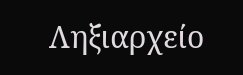Ληξιαρχείο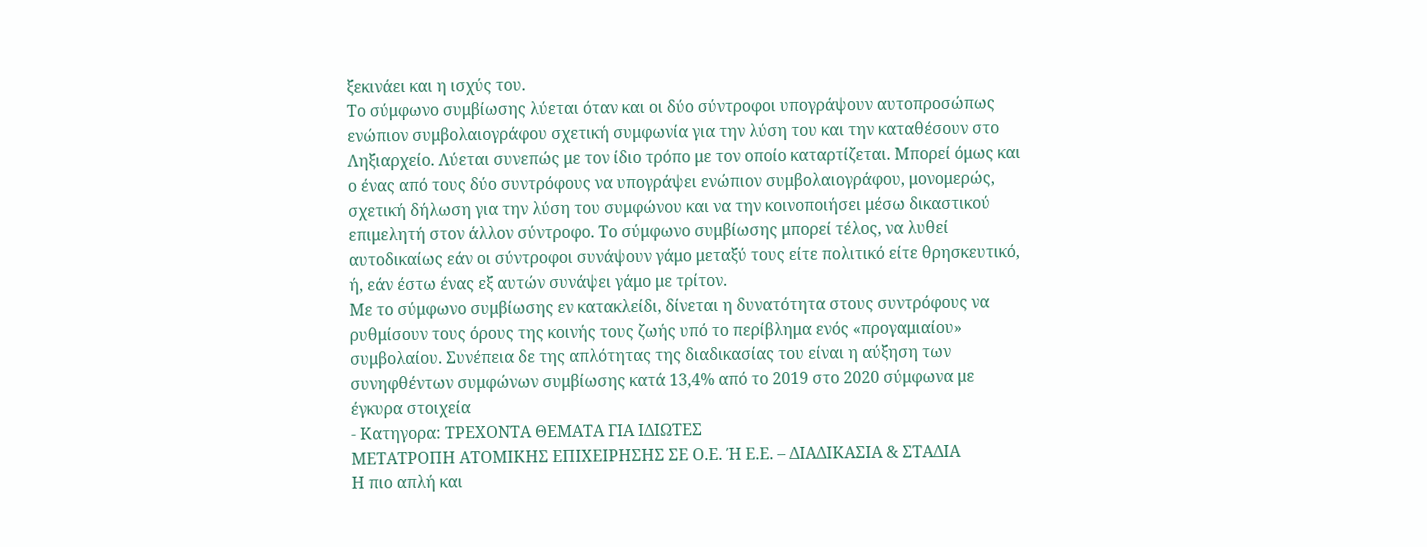ξεκινάει και η ισχύς του.
Το σύμφωνο συμβίωσης λύεται όταν και οι δύο σύντροφοι υπογράψουν αυτοπροσώπως ενώπιον συμβολαιογράφου σχετική συμφωνία για την λύση του και την καταθέσουν στο Ληξιαρχείο. Λύεται συνεπώς με τον ίδιο τρόπο με τον οποίο καταρτίζεται. Μπορεί όμως και ο ένας από τους δύο συντρόφους να υπογράψει ενώπιον συμβολαιογράφου, μονομερώς, σχετική δήλωση για την λύση του συμφώνου και να την κοινοποιήσει μέσω δικαστικού επιμελητή στον άλλον σύντροφο. Το σύμφωνο συμβίωσης μπορεί τέλος, να λυθεί αυτοδικαίως εάν οι σύντροφοι συνάψουν γάμο μεταξύ τους είτε πολιτικό είτε θρησκευτικό, ή, εάν έστω ένας εξ αυτών συνάψει γάμο με τρίτον.
Με το σύμφωνο συμβίωσης εν κατακλείδι, δίνεται η δυνατότητα στους συντρόφους να ρυθμίσουν τους όρους της κοινής τους ζωής υπό το περίβλημα ενός «προγαμιαίου» συμβολαίου. Συνέπεια δε της απλότητας της διαδικασίας του είναι η αύξηση των συνηφθέντων συμφώνων συμβίωσης κατά 13,4% από το 2019 στο 2020 σύμφωνα με έγκυρα στοιχεία
- Κατηγορα: ΤΡΕΧΟΝΤΑ ΘΕΜΑΤΑ ΓΙΑ ΙΔΙΩΤΕΣ
ΜΕΤΑΤΡΟΠΗ ΑΤΟΜΙΚΗΣ ΕΠΙΧΕΙΡΗΣΗΣ ΣΕ Ο.Ε. Ή Ε.Ε. – ΔΙΑΔΙΚΑΣΙΑ & ΣΤΑΔΙΑ
Η πιο απλή και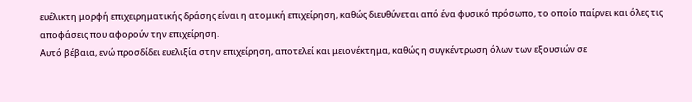ευέλικτη μορφή επιχειρηματικής δράσης είναι η ατομική επιχείρηση, καθώς διευθύνεται από ένα φυσικό πρόσωπο, το οποίο παίρνει και όλες τις αποφάσεις που αφορούν την επιχείρηση.
Αυτό βέβαια, ενώ προσδίδει ευελιξία στην επιχείρηση, αποτελεί και μειονέκτημα, καθώς η συγκέντρωση όλων των εξουσιών σε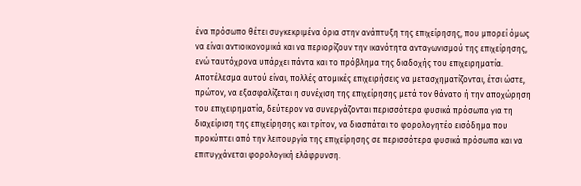ένα πρόσωπο θέτει συγκεκριμένα όρια στην ανάπτυξη της επιχείρησης, που μπορεί όμως να είναι αντιοικονομικά και να περιορίζουν την ικανότητα ανταγωνισμού της επιχείρησης, ενώ ταυτόχρονα υπάρχει πάντα και το πρόβλημα της διαδοχής του επιχειρηματία.
Αποτέλεσμα αυτού είναι, πολλές ατομικές επιχειρήσεις να μετασχηματίζονται, έτσι ώστε, πρώτον, να εξασφαλίζεται η συνέχιση της επιχείρησης μετά τον θάνατο ή την αποχώρηση του επιχειρηματία, δεύτερον να συνεργάζονται περισσότερα φυσικά πρόσωπα για τη διαχείριση της επιχείρησης και τρίτον, να διασπάται το φορολογητέο εισόδημα που προκύπτει από την λειτουργία της επιχείρησης σε περισσότερα φυσικά πρόσωπα και να επιτυγχάνεται φορολογική ελάφρυνση.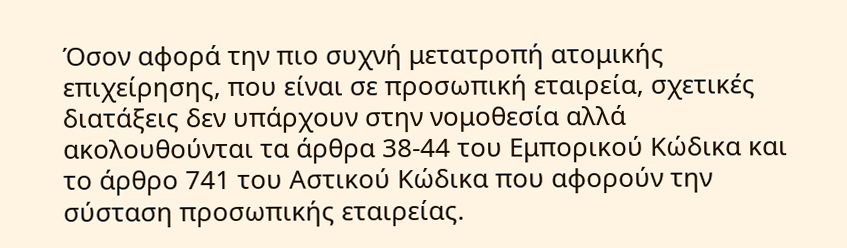Όσον αφορά την πιο συχνή μετατροπή ατομικής επιχείρησης, που είναι σε προσωπική εταιρεία, σχετικές διατάξεις δεν υπάρχουν στην νομοθεσία αλλά ακολουθούνται τα άρθρα 38-44 του Εμπορικού Κώδικα και το άρθρο 741 του Αστικού Κώδικα που αφορούν την σύσταση προσωπικής εταιρείας.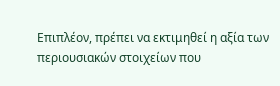Επιπλέον, πρέπει να εκτιμηθεί η αξία των περιουσιακών στοιχείων που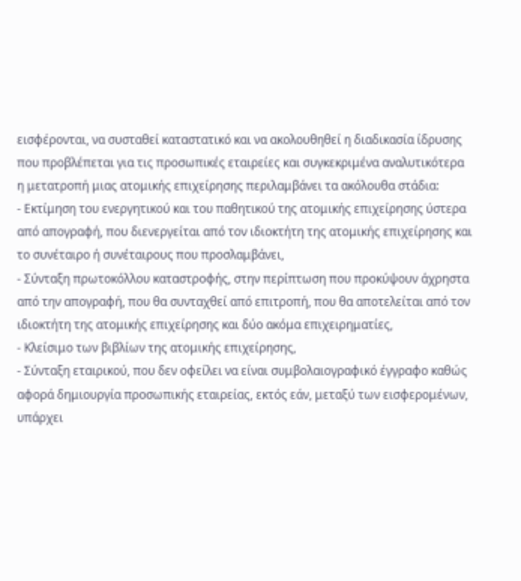εισφέρονται, να συσταθεί καταστατικό και να ακολουθηθεί η διαδικασία ίδρυσης που προβλέπεται για τις προσωπικές εταιρείες και συγκεκριμένα αναλυτικότερα η μετατροπή μιας ατομικής επιχείρησης περιλαμβάνει τα ακόλουθα στάδια:
- Εκτίμηση του ενεργητικού και του παθητικού της ατομικής επιχείρησης ύστερα από απογραφή, που διενεργείται από τον ιδιοκτήτη της ατομικής επιχείρησης και το συνέταιρο ή συνέταιρους που προσλαμβάνει,
- Σύνταξη πρωτοκόλλου καταστροφής, στην περίπτωση που προκύψουν άχρηστα από την απογραφή, που θα συνταχθεί από επιτροπή, που θα αποτελείται από τον ιδιοκτήτη της ατομικής επιχείρησης και δύο ακόμα επιχειρηματίες,
- Κλείσιμο των βιβλίων της ατομικής επιχείρησης,
- Σύνταξη εταιρικού, που δεν οφείλει να είναι συμβολαιογραφικό έγγραφο καθώς αφορά δημιουργία προσωπικής εταιρείας, εκτός εάν, μεταξύ των εισφερομένων, υπάρχει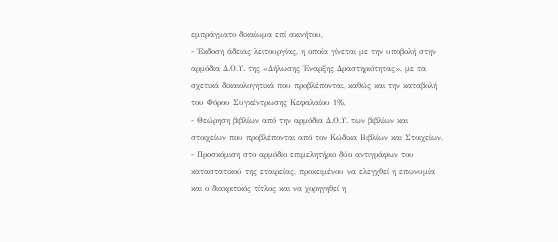εμπράγματο δικαίωμα επί ακινήτου,
- Έκδοση άδειας λειτουργίας, η οποία γίνεται με την υποβολή στην αρμόδια Δ.Ο.Υ. της «Δήλωσης Έναρξης Δραστηριότητας», με τα σχετικά δικαιολογητικά που προβλέπονται, καθώς και την καταβολή του Φόρου Συγκέντρωσης Κεφαλαίου 1%,
- Θεώρηση βιβλίων από την αρμόδια Δ.Ο.Υ. των βιβλίων και στοιχείων που προβλέπονται από τον Κώδικα Βιβλίων και Στοιχείων,
- Προσκόμιση στο αρμόδιο επιμελητήριο δύο αντιγράφων του καταστατικού της εταιρείας, προκειμένου να ελεγχθεί η επωνυμία και ο διακριτικός τίτλος και να χορηγηθεί η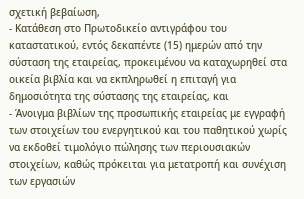σχετική βεβαίωση,
- Κατάθεση στο Πρωτοδικείο αντιγράφου του καταστατικού, εντός δεκαπέντε (15) ημερών από την σύσταση της εταιρείας, προκειμένου να καταχωρηθεί στα οικεία βιβλία και να εκπληρωθεί η επιταγή για δημοσιότητα της σύστασης της εταιρείας, και
- Άνοιγμα βιβλίων της προσωπικής εταιρείας με εγγραφή των στοιχείων του ενεργητικού και του παθητικού χωρίς να εκδοθεί τιμολόγιο πώλησης των περιουσιακών στοιχείων, καθώς πρόκειται για μετατροπή και συνέχιση των εργασιών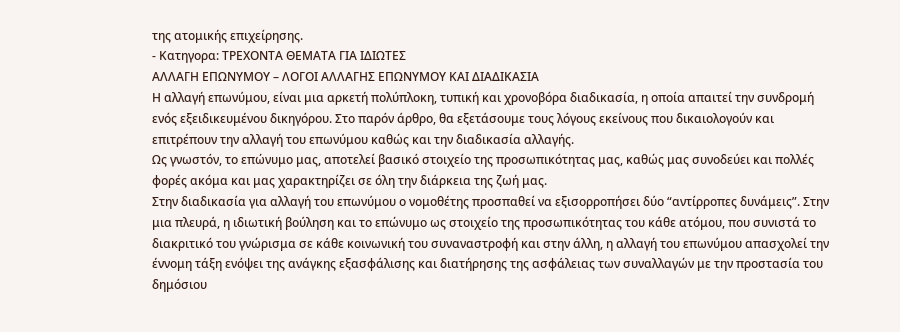της ατομικής επιχείρησης.
- Κατηγορα: ΤΡΕΧΟΝΤΑ ΘΕΜΑΤΑ ΓΙΑ ΙΔΙΩΤΕΣ
ΑΛΛΑΓΗ ΕΠΩΝΥΜΟΥ – ΛΟΓΟΙ ΑΛΛΑΓΗΣ ΕΠΩΝΥΜΟΥ ΚΑΙ ΔΙΑΔΙΚΑΣΙΑ
Η αλλαγή επωνύμου, είναι μια αρκετή πολύπλοκη, τυπική και χρονοβόρα διαδικασία, η οποία απαιτεί την συνδρομή ενός εξειδικευμένου δικηγόρου. Στο παρόν άρθρο, θα εξετάσουμε τους λόγους εκείνους που δικαιολογούν και επιτρέπουν την αλλαγή του επωνύμου καθώς και την διαδικασία αλλαγής.
Ως γνωστόν, το επώνυμο μας, αποτελεί βασικό στοιχείο της προσωπικότητας μας, καθώς μας συνοδεύει και πολλές φορές ακόμα και μας χαρακτηρίζει σε όλη την διάρκεια της ζωή μας.
Στην διαδικασία για αλλαγή του επωνύμου ο νομοθέτης προσπαθεί να εξισορροπήσει δύο “αντίρροπες δυνάμεις”. Στην μια πλευρά, η ιδιωτική βούληση και το επώνυμο ως στοιχείο της προσωπικότητας του κάθε ατόμου, που συνιστά το διακριτικό του γνώρισμα σε κάθε κοινωνική του συναναστροφή και στην άλλη, η αλλαγή του επωνύμου απασχολεί την έννομη τάξη ενόψει της ανάγκης εξασφάλισης και διατήρησης της ασφάλειας των συναλλαγών με την προστασία του δημόσιου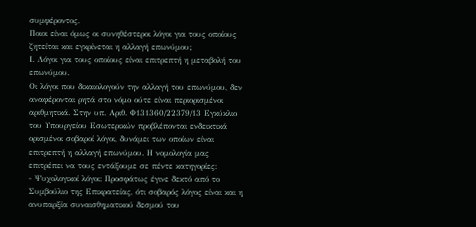συμφέροντος.
Ποιοι είναι όμως οι συνηθέστεροι λόγοι για τους οποίους ζητείται και εγκρίνεται η αλλαγή επωνύμου;
Ι. Λόγοι για τους οποίους είναι επιτρεπτή η μεταβολή του επωνύμου.
Οι λόγοι που δικαιολογούν την αλλαγή του επωνύμου, δεν αναφέρονται ρητά στο νόμο ούτε είναι περιορισμένοι αριθμητικά. Στην υπ. Αριθ. Φ131360/22379/13 Εγκύκλιο του Υπουργείου Εσωτερικών προβλέπονται ενδεικτικά ορισμένοι σοβαροί λόγοι, δυνάμει των οποίων είναι επιτρεπτή η αλλαγή επωνύμου. Η νομολογία μας επιτρέπει να τους εντάξουμε σε πέντε κατηγορίες:
- Ψυχολογικοί λόγοι: Προσφάτως έγινε δεκτό από το Συμβούλιο της Επικρατείας, ότι σοβαρός λόγος είναι και η ανυπαρξία συναισθηματικού δεσμού του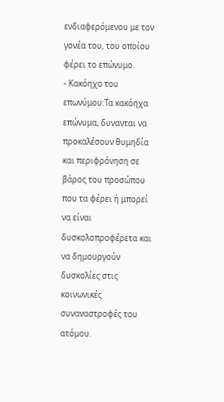ενδιαφερόμενου με τον γονέα του, του οποίου φέρει το επώνυμο.
- Κακόηχο του επωνύμου:Τα κακόηχα επώνυμα, δυνανται να προκαλέσουν θυμηδία και περιφρόνηση σε βάρος του προσώπου που τα φέρει ή μπορεί να είναι δυσκολοπροφέρετα και να δημουργούν δυσκολίες στις κοινωνικές συναναστροφές του ατόμου.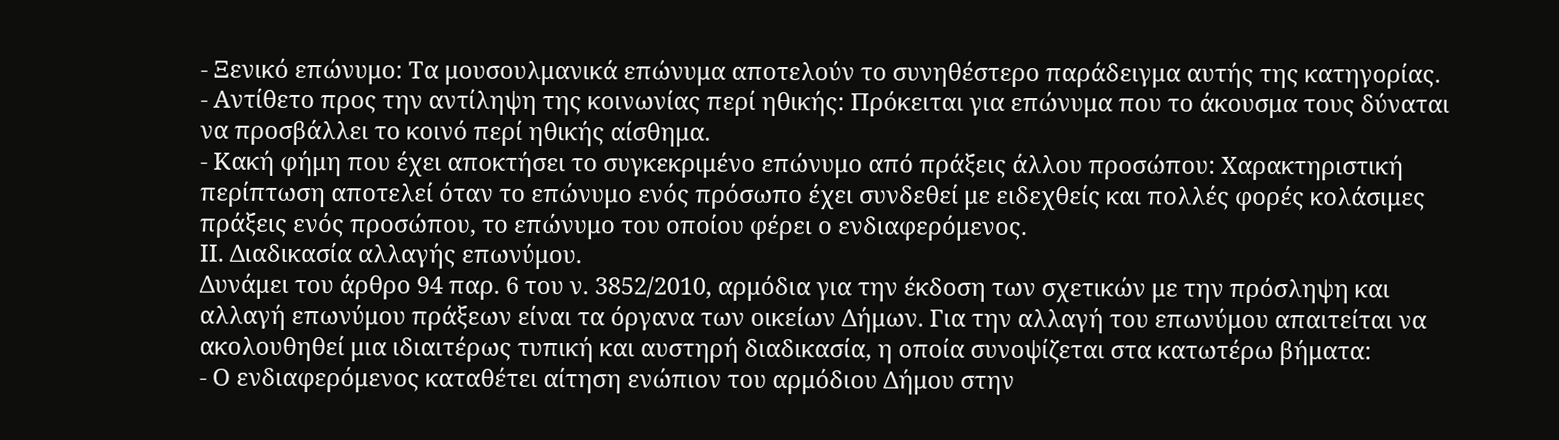- Ξενικό επώνυμο: Τα μουσουλμανικά επώνυμα αποτελούν το συνηθέστερο παράδειγμα αυτής της κατηγορίας.
- Αντίθετο προς την αντίληψη της κοινωνίας περί ηθικής: Πρόκειται για επώνυμα που το άκουσμα τους δύναται να προσβάλλει το κοινό περί ηθικής αίσθημα.
- Κακή φήμη που έχει αποκτήσει το συγκεκριμένο επώνυμο από πράξεις άλλου προσώπου: Χαρακτηριστική περίπτωση αποτελεί όταν το επώνυμο ενός πρόσωπο έχει συνδεθεί με ειδεχθείς και πολλές φορές κολάσιμες πράξεις ενός προσώπου, το επώνυμο του οποίου φέρει ο ενδιαφερόμενος.
ΙΙ. Διαδικασία αλλαγής επωνύμου.
Δυνάμει του άρθρο 94 παρ. 6 του ν. 3852/2010, αρμόδια για την έκδοση των σχετικών με την πρόσληψη και αλλαγή επωνύμου πράξεων είναι τα όργανα των οικείων Δήμων. Για την αλλαγή του επωνύμου απαιτείται να ακολουθηθεί μια ιδιαιτέρως τυπική και αυστηρή διαδικασία, η οποία συνοψίζεται στα κατωτέρω βήματα:
- Ο ενδιαφερόμενος καταθέτει αίτηση ενώπιον του αρμόδιου Δήμου στην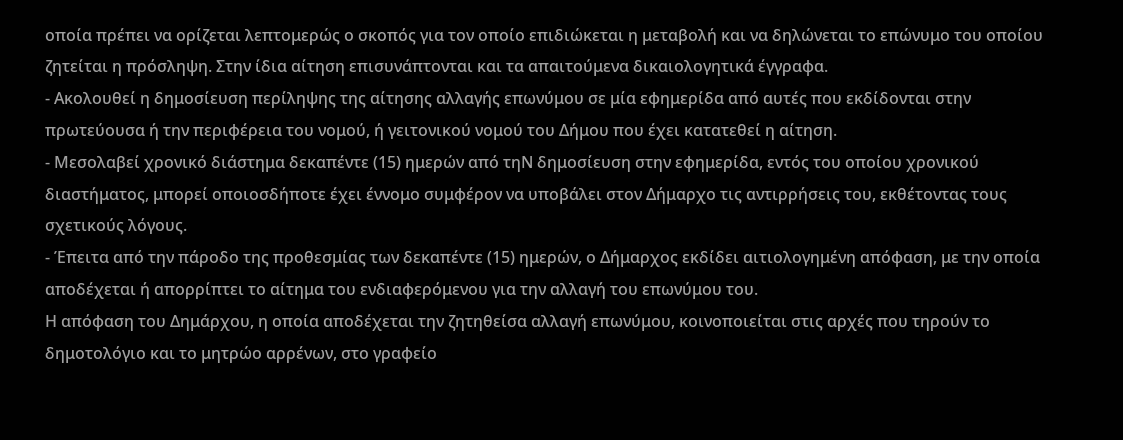οποία πρέπει να ορίζεται λεπτομερώς ο σκοπός για τον οποίο επιδιώκεται η μεταβολή και να δηλώνεται το επώνυμο του οποίου ζητείται η πρόσληψη. Στην ίδια αίτηση επισυνάπτονται και τα απαιτούμενα δικαιολογητικά έγγραφα.
- Ακολουθεί η δημοσίευση περίληψης της αίτησης αλλαγής επωνύμου σε μία εφημερίδα από αυτές που εκδίδονται στην πρωτεύουσα ή την περιφέρεια του νομού, ή γειτονικού νομού του Δήμου που έχει κατατεθεί η αίτηση.
- Μεσολαβεί χρονικό διάστημα δεκαπέντε (15) ημερών από τηΝ δημοσίευση στην εφημερίδα, εντός του οποίου χρονικού διαστήματος, μπορεί οποιοσδήποτε έχει έννομο συμφέρον να υποβάλει στον Δήμαρχο τις αντιρρήσεις του, εκθέτοντας τους σχετικούς λόγους.
- Έπειτα από την πάροδο της προθεσμίας των δεκαπέντε (15) ημερών, ο Δήμαρχος εκδίδει αιτιολογημένη απόφαση, με την οποία αποδέχεται ή απορρίπτει το αίτημα του ενδιαφερόμενου για την αλλαγή του επωνύμου του.
Η απόφαση του Δημάρχου, η οποία αποδέχεται την ζητηθείσα αλλαγή επωνύμου, κοινοποιείται στις αρχές που τηρούν το δημοτολόγιο και το μητρώο αρρένων, στο γραφείο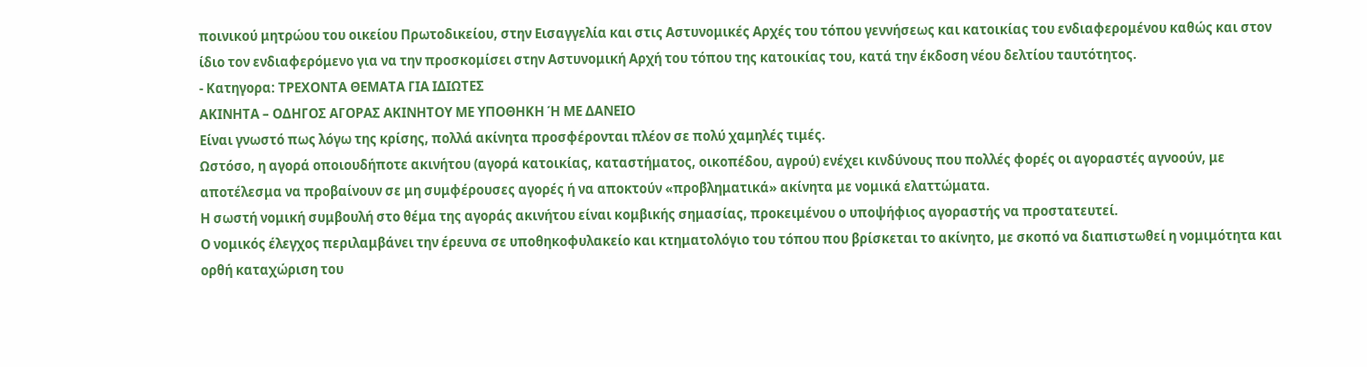ποινικού μητρώου του οικείου Πρωτοδικείου, στην Εισαγγελία και στις Αστυνομικές Αρχές του τόπου γεννήσεως και κατοικίας του ενδιαφερομένου καθώς και στον ίδιο τον ενδιαφερόμενο για να την προσκομίσει στην Αστυνομική Αρχή του τόπου της κατοικίας του, κατά την έκδοση νέου δελτίου ταυτότητος.
- Κατηγορα: ΤΡΕΧΟΝΤΑ ΘΕΜΑΤΑ ΓΙΑ ΙΔΙΩΤΕΣ
ΑΚΙΝΗΤΑ – ΟΔΗΓΟΣ ΑΓΟΡΑΣ ΑΚΙΝΗΤΟΥ ΜΕ ΥΠΟΘΗΚΗ Ή ΜΕ ΔΑΝΕΙΟ
Είναι γνωστό πως λόγω της κρίσης, πολλά ακίνητα προσφέρονται πλέον σε πολύ χαμηλές τιμές.
Ωστόσο, η αγορά οποιουδήποτε ακινήτου (αγορά κατοικίας, καταστήματος, οικοπέδου, αγρού) ενέχει κινδύνους που πολλές φορές οι αγοραστές αγνοούν, με αποτέλεσμα να προβαίνουν σε μη συμφέρουσες αγορές ή να αποκτούν «προβληματικά» ακίνητα με νομικά ελαττώματα.
Η σωστή νομική συμβουλή στο θέμα της αγοράς ακινήτου είναι κομβικής σημασίας, προκειμένου ο υποψήφιος αγοραστής να προστατευτεί.
Ο νομικός έλεγχος περιλαμβάνει την έρευνα σε υποθηκοφυλακείο και κτηματολόγιο του τόπου που βρίσκεται το ακίνητο, με σκοπό να διαπιστωθεί η νομιμότητα και ορθή καταχώριση του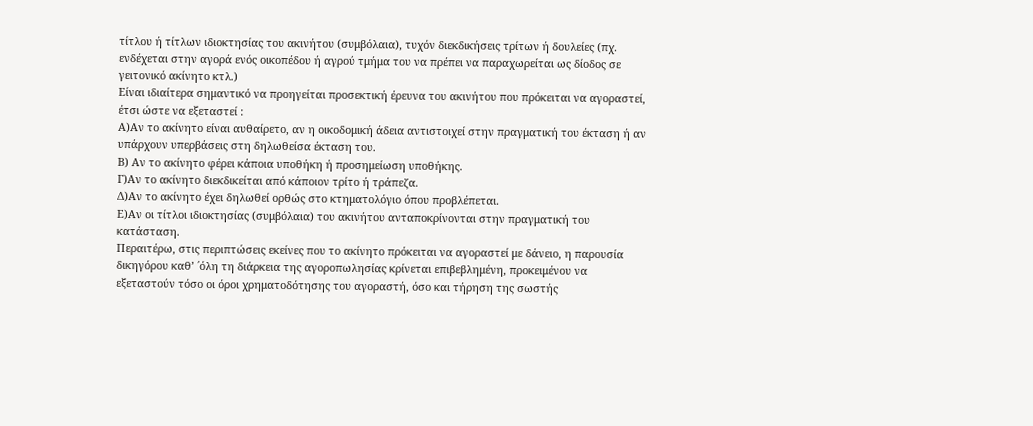τίτλου ή τίτλων ιδιοκτησίας του ακινήτου (συμβόλαια), τυχόν διεκδικήσεις τρίτων ή δουλείες (πχ. ενδέχεται στην αγορά ενός οικοπέδου ή αγρού τμήμα του να πρέπει να παραχωρείται ως δίοδος σε γειτονικό ακίνητο κτλ.)
Είναι ιδιαίτερα σημαντικό να προηγείται προσεκτική έρευνα του ακινήτου που πρόκειται να αγοραστεί, έτσι ώστε να εξεταστεί :
Α)Αν το ακίνητο είναι αυθαίρετο, αν η οικοδομική άδεια αντιστοιχεί στην πραγματική του έκταση ή αν υπάρχουν υπερβάσεις στη δηλωθείσα έκταση του.
Β) Αν το ακίνητο φέρει κάποια υποθήκη ή προσημείωση υποθήκης.
Γ)Αν το ακίνητο διεκδικείται από κάποιον τρίτο ή τράπεζα.
Δ)Αν το ακίνητο έχει δηλωθεί ορθώς στο κτηματολόγιο όπου προβλέπεται.
Ε)Αν οι τίτλοι ιδιοκτησίας (συμβόλαια) του ακινήτου ανταποκρίνονται στην πραγματική του κατάσταση.
Περαιτέρω, στις περιπτώσεις εκείνες που το ακίνητο πρόκειται να αγοραστεί με δάνειο, η παρουσία δικηγόρου καθ’ ΄όλη τη διάρκεια της αγοροπωλησίας κρίνεται επιβεβλημένη, προκειμένου να εξεταστούν τόσο οι όροι χρηματοδότησης του αγοραστή, όσο και τήρηση της σωστής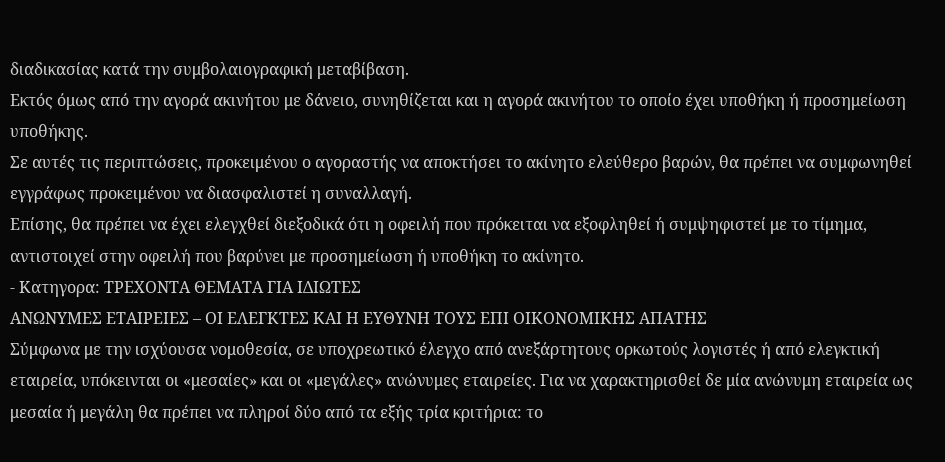διαδικασίας κατά την συμβολαιογραφική μεταβίβαση.
Εκτός όμως από την αγορά ακινήτου με δάνειο, συνηθίζεται και η αγορά ακινήτου το οποίο έχει υποθήκη ή προσημείωση υποθήκης.
Σε αυτές τις περιπτώσεις, προκειμένου ο αγοραστής να αποκτήσει το ακίνητο ελεύθερο βαρών, θα πρέπει να συμφωνηθεί εγγράφως προκειμένου να διασφαλιστεί η συναλλαγή.
Επίσης, θα πρέπει να έχει ελεγχθεί διεξοδικά ότι η οφειλή που πρόκειται να εξοφληθεί ή συμψηφιστεί με το τίμημα, αντιστοιχεί στην οφειλή που βαρύνει με προσημείωση ή υποθήκη το ακίνητο.
- Κατηγορα: ΤΡΕΧΟΝΤΑ ΘΕΜΑΤΑ ΓΙΑ ΙΔΙΩΤΕΣ
ΑΝΩΝΥΜΕΣ ΕΤΑΙΡΕΙΕΣ – ΟΙ ΕΛΕΓΚΤΕΣ ΚΑΙ Η ΕΥΘΥΝΗ ΤΟΥΣ ΕΠΙ ΟΙΚΟΝΟΜΙΚΗΣ ΑΠΑΤΗΣ
Σύμφωνα με την ισχύουσα νομοθεσία, σε υποχρεωτικό έλεγχο από ανεξάρτητους ορκωτούς λογιστές ή από ελεγκτική εταιρεία, υπόκεινται οι «μεσαίες» και οι «μεγάλες» ανώνυμες εταιρείες. Για να χαρακτηρισθεί δε μία ανώνυμη εταιρεία ως μεσαία ή μεγάλη θα πρέπει να πληροί δύο από τα εξής τρία κριτήρια: το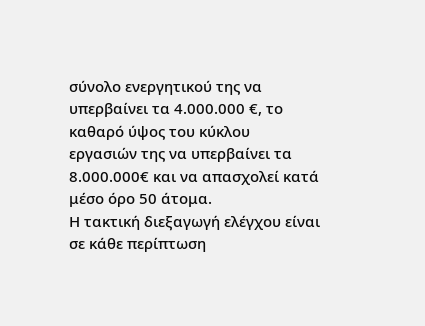σύνολο ενεργητικού της να υπερβαίνει τα 4.000.000 €, το καθαρό ύψος του κύκλου εργασιών της να υπερβαίνει τα 8.000.000€ και να απασχολεί κατά μέσο όρο 50 άτομα.
Η τακτική διεξαγωγή ελέγχου είναι σε κάθε περίπτωση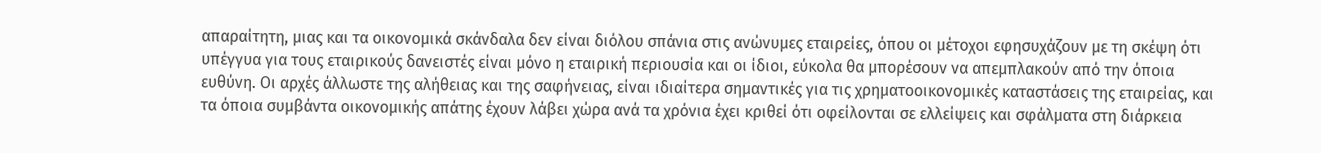απαραίτητη, μιας και τα οικονομικά σκάνδαλα δεν είναι διόλου σπάνια στις ανώνυμες εταιρείες, όπου οι μέτοχοι εφησυχάζουν με τη σκέψη ότι υπέγγυα για τους εταιρικούς δανειστές είναι μόνο η εταιρική περιουσία και οι ίδιοι, εύκολα θα μπορέσουν να απεμπλακούν από την όποια ευθύνη. Οι αρχές άλλωστε της αλήθειας και της σαφήνειας, είναι ιδιαίτερα σημαντικές για τις χρηματοοικονομικές καταστάσεις της εταιρείας, και τα όποια συμβάντα οικονομικής απάτης έχουν λάβει χώρα ανά τα χρόνια έχει κριθεί ότι οφείλονται σε ελλείψεις και σφάλματα στη διάρκεια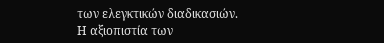των ελεγκτικών διαδικασιών.
Η αξιοπιστία των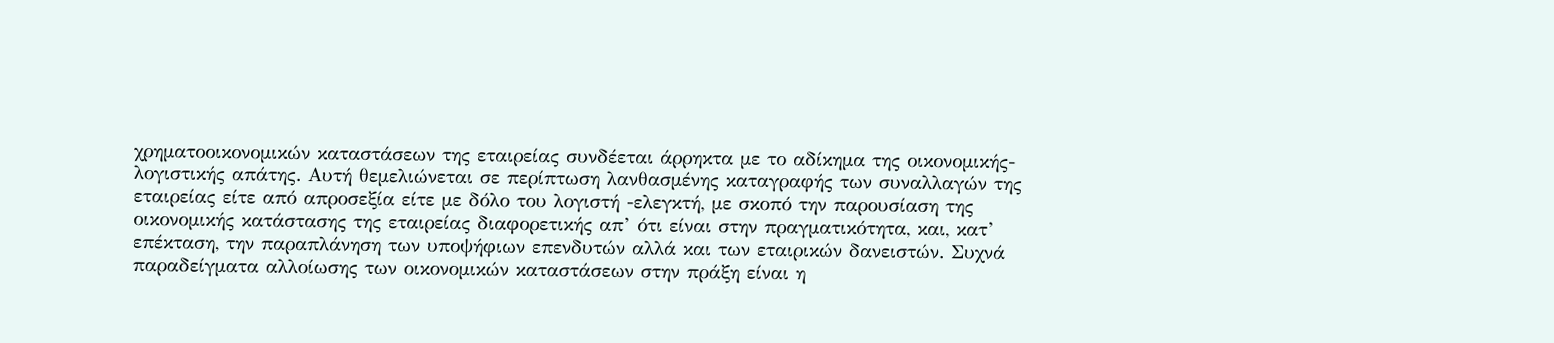χρηματοοικονομικών καταστάσεων της εταιρείας συνδέεται άρρηκτα με το αδίκημα της οικονομικής-λογιστικής απάτης. Αυτή θεμελιώνεται σε περίπτωση λανθασμένης καταγραφής των συναλλαγών της εταιρείας είτε από απροσεξία είτε με δόλο του λογιστή -ελεγκτή, με σκοπό την παρουσίαση της οικονομικής κατάστασης της εταιρείας διαφορετικής απ’ ότι είναι στην πραγματικότητα, και, κατ’ επέκταση, την παραπλάνηση των υποψήφιων επενδυτών αλλά και των εταιρικών δανειστών. Συχνά παραδείγματα αλλοίωσης των οικονομικών καταστάσεων στην πράξη είναι η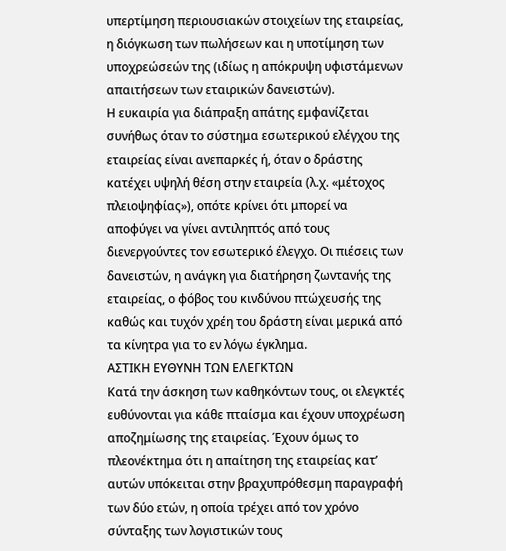υπερτίμηση περιουσιακών στοιχείων της εταιρείας, η διόγκωση των πωλήσεων και η υποτίμηση των υποχρεώσεών της (ιδίως η απόκρυψη υφιστάμενων απαιτήσεων των εταιρικών δανειστών).
Η ευκαιρία για διάπραξη απάτης εμφανίζεται συνήθως όταν το σύστημα εσωτερικού ελέγχου της εταιρείας είναι ανεπαρκές ή, όταν ο δράστης κατέχει υψηλή θέση στην εταιρεία (λ.χ. «μέτοχος πλειοψηφίας»), οπότε κρίνει ότι μπορεί να αποφύγει να γίνει αντιληπτός από τους διενεργούντες τον εσωτερικό έλεγχο. Οι πιέσεις των δανειστών, η ανάγκη για διατήρηση ζωντανής της εταιρείας, ο φόβος του κινδύνου πτώχευσής της καθώς και τυχόν χρέη του δράστη είναι μερικά από τα κίνητρα για το εν λόγω έγκλημα.
ΑΣΤΙΚΗ ΕΥΘΥΝΗ ΤΩΝ ΕΛΕΓΚΤΩΝ
Κατά την άσκηση των καθηκόντων τους, οι ελεγκτές ευθύνονται για κάθε πταίσμα και έχουν υποχρέωση αποζημίωσης της εταιρείας. Έχουν όμως το πλεονέκτημα ότι η απαίτηση της εταιρείας κατ’ αυτών υπόκειται στην βραχυπρόθεσμη παραγραφή των δύο ετών, η οποία τρέχει από τον χρόνο σύνταξης των λογιστικών τους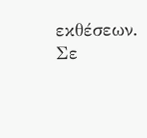εκθέσεων. Σε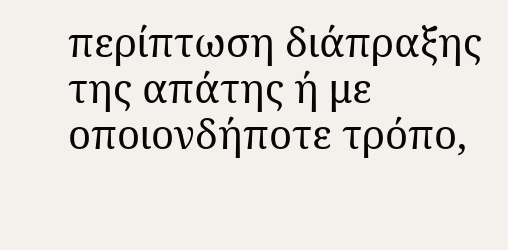περίπτωση διάπραξης της απάτης ή με οποιονδήποτε τρόπο,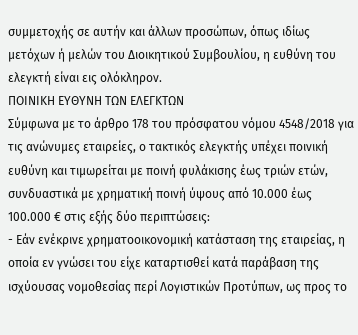συμμετοχής σε αυτήν και άλλων προσώπων, όπως ιδίως μετόχων ή μελών του Διοικητικού Συμβουλίου, η ευθύνη του ελεγκτή είναι εις ολόκληρον.
ΠΟΙΝΙΚΗ ΕΥΘΥΝΗ ΤΩΝ ΕΛΕΓΚΤΩΝ
Σύμφωνα με το άρθρο 178 του πρόσφατου νόμου 4548/2018 για τις ανώνυμες εταιρείες, ο τακτικός ελεγκτής υπέχει ποινική ευθύνη και τιμωρείται με ποινή φυλάκισης έως τριών ετών, συνδυαστικά με χρηματική ποινή ύψους από 10.000 έως 100.000 € στις εξής δύο περιπτώσεις:
- Εάν ενέκρινε χρηματοοικονομική κατάσταση της εταιρείας, η οποία εν γνώσει του είχε καταρτισθεί κατά παράβαση της ισχύουσας νομοθεσίας περί Λογιστικών Προτύπων, ως προς το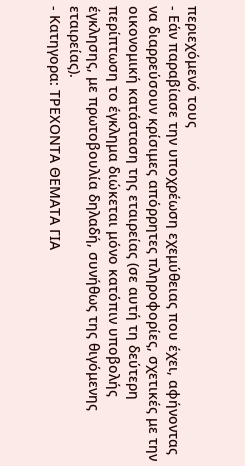περιεχόμενό τους
- Εάν παραβίασε την υποχρέωση εχεμύθειας που έχει, αφήνοντας να διαρρεύσουν κρίσιμες απόρρητες πληροφορίες, σχετικές με την οικονομική κατάσταση της εταιρείας (σε αυτή τη δεύτερη περίπτωση το έγκλημα διώκεται μόνο κατόπιν υποβολής έγκλησης, με πρωτοβουλία δηλαδή, συνήθως της θιγόμενης εταιρείας).
- Κατηγορα: ΤΡΕΧΟΝΤΑ ΘΕΜΑΤΑ ΓΙΑ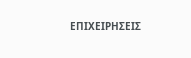ΕΠΙΧΕΙΡΗΣΕΙΣ